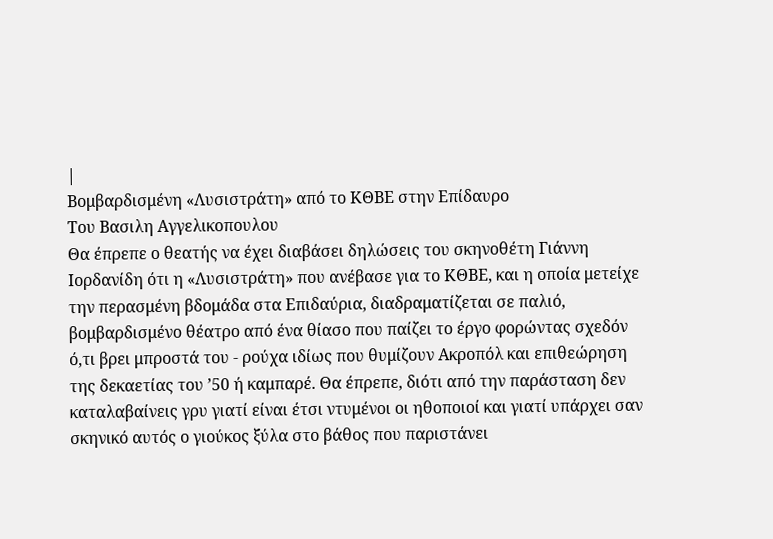|
Βομβαρδισμένη «Λυσιστράτη» από το ΚΘΒΕ στην Επίδαυρο
Του Βασιλη Αγγελικοπουλου
Θα έπρεπε ο θεατής να έχει διαβάσει δηλώσεις του σκηνοθέτη Γιάννη Ιορδανίδη ότι η «Λυσιστράτη» που ανέβασε για το ΚΘΒΕ, και η οποία μετείχε την περασμένη βδομάδα στα Επιδαύρια, διαδραματίζεται σε παλιό, βομβαρδισμένο θέατρο από ένα θίασο που παίζει το έργο φορώντας σχεδόν ό,τι βρει μπροστά του - ρούχα ιδίως που θυμίζουν Ακροπόλ και επιθεώρηση της δεκαετίας του ’50 ή καμπαρέ. Θα έπρεπε, διότι από την παράσταση δεν καταλαβαίνεις γρυ γιατί είναι έτσι ντυμένοι οι ηθοποιοί και γιατί υπάρχει σαν σκηνικό αυτός ο γιούκος ξύλα στο βάθος που παριστάνει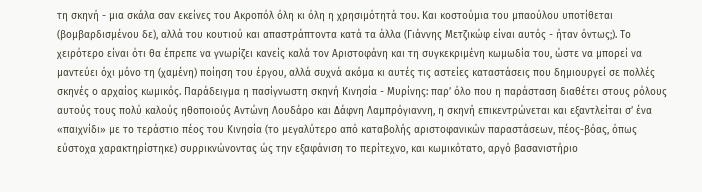τη σκηνή - μια σκάλα σαν εκείνες του Ακροπόλ όλη κι όλη η χρησιμότητά του. Και κοστούμια του μπαούλου υποτίθεται (βομβαρδισμένου δε), αλλά του κουτιού και απαστράπτοντα κατά τα άλλα (Γιάννης Μετζικώφ είναι αυτός - ήταν όντως;). Το χειρότερο είναι ότι θα έπρεπε να γνωρίζει κανείς καλά τον Αριστοφάνη και τη συγκεκριμένη κωμωδία του, ώστε να μπορεί να μαντεύει όχι μόνο τη (χαμένη) ποίηση του έργου, αλλά συχνά ακόμα κι αυτές τις αστείες καταστάσεις που δημιουργεί σε πολλές σκηνές ο αρχαίος κωμικός. Παράδειγμα η πασίγνωστη σκηνή Κινησία - Μυρίνης: παρ’ όλο που η παράσταση διαθέτει στους ρόλους αυτούς τους πολύ καλούς ηθοποιούς Αντώνη Λουδάρο και Δάφνη Λαμπρόγιαννη, η σκηνή επικεντρώνεται και εξαντλείται σ’ ένα «παιχνίδι» με το τεράστιο πέος του Κινησία (το μεγαλύτερο από καταβολής αριστοφανικών παραστάσεων, πέος-βόας, όπως εύστοχα χαρακτηρίστηκε) συρρικνώνοντας ώς την εξαφάνιση το περίτεχνο, και κωμικότατο, αργό βασανιστήριο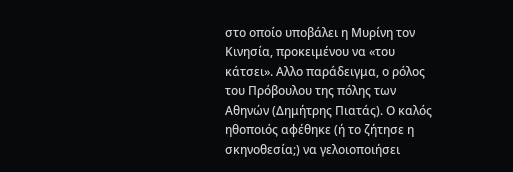στο οποίο υποβάλει η Μυρίνη τον Κινησία, προκειμένου να «του κάτσει». Αλλο παράδειγμα, ο ρόλος του Πρόβουλου της πόλης των Αθηνών (Δημήτρης Πιατάς). Ο καλός ηθοποιός αφέθηκε (ή το ζήτησε η σκηνοθεσία;) να γελοιοποιήσει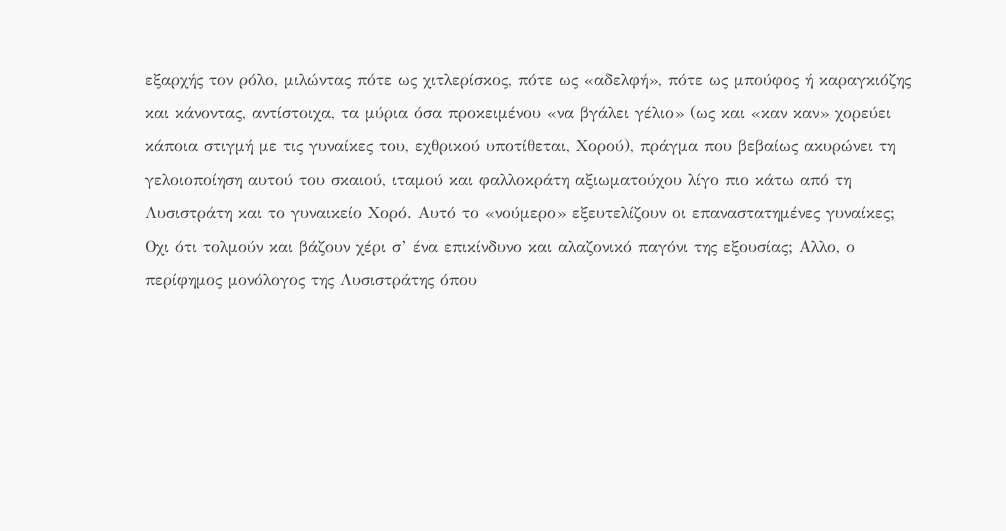εξαρχής τον ρόλο, μιλώντας πότε ως χιτλερίσκος, πότε ως «αδελφή», πότε ως μπούφος ή καραγκιόζης και κάνοντας, αντίστοιχα, τα μύρια όσα προκειμένου «να βγάλει γέλιο» (ως και «καν καν» χορεύει κάποια στιγμή με τις γυναίκες του, εχθρικού υποτίθεται, Χορού), πράγμα που βεβαίως ακυρώνει τη γελοιοποίηση αυτού του σκαιού, ιταμού και φαλλοκράτη αξιωματούχου λίγο πιο κάτω από τη Λυσιστράτη και το γυναικείο Χορό. Αυτό το «νούμερο» εξευτελίζουν οι επαναστατημένες γυναίκες; Οχι ότι τολμούν και βάζουν χέρι σ’ ένα επικίνδυνο και αλαζονικό παγόνι της εξουσίας; Αλλο, ο περίφημος μονόλογος της Λυσιστράτης όπου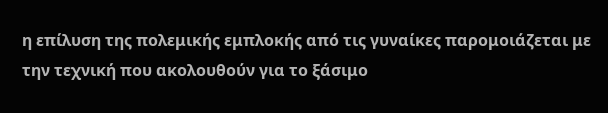η επίλυση της πολεμικής εμπλοκής από τις γυναίκες παρομοιάζεται με την τεχνική που ακολουθούν για το ξάσιμο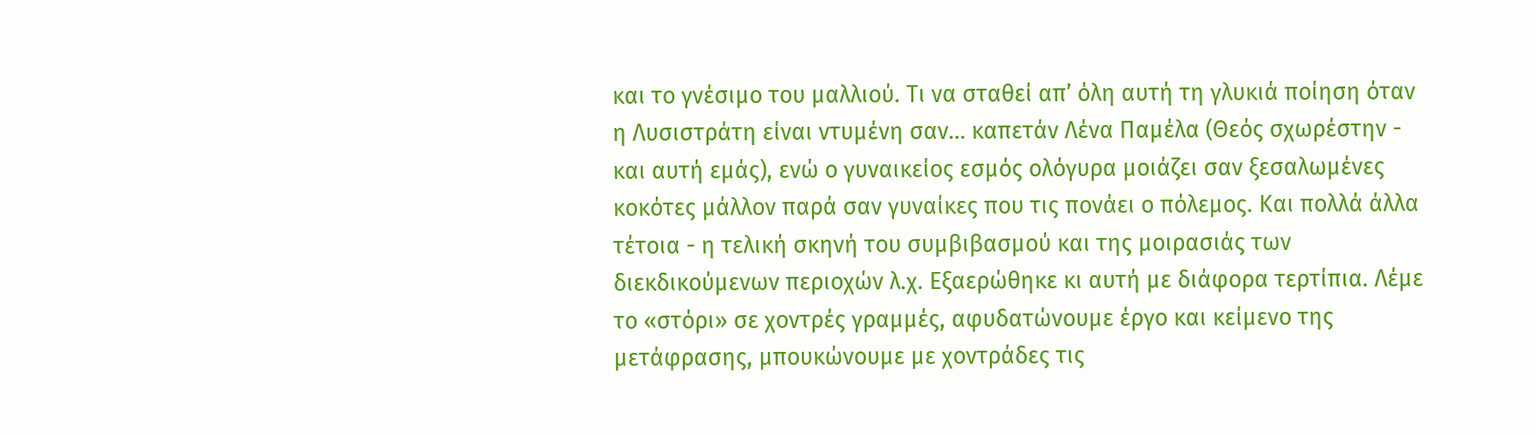και το γνέσιμο του μαλλιού. Τι να σταθεί απ’ όλη αυτή τη γλυκιά ποίηση όταν η Λυσιστράτη είναι ντυμένη σαν… καπετάν Λένα Παμέλα (Θεός σχωρέστην - και αυτή εμάς), ενώ ο γυναικείος εσμός ολόγυρα μοιάζει σαν ξεσαλωμένες κοκότες μάλλον παρά σαν γυναίκες που τις πονάει ο πόλεμος. Και πολλά άλλα τέτοια - η τελική σκηνή του συμβιβασμού και της μοιρασιάς των διεκδικούμενων περιοχών λ.χ. Εξαερώθηκε κι αυτή με διάφορα τερτίπια. Λέμε το «στόρι» σε χοντρές γραμμές, αφυδατώνουμε έργο και κείμενο της μετάφρασης, μπουκώνουμε με χοντράδες τις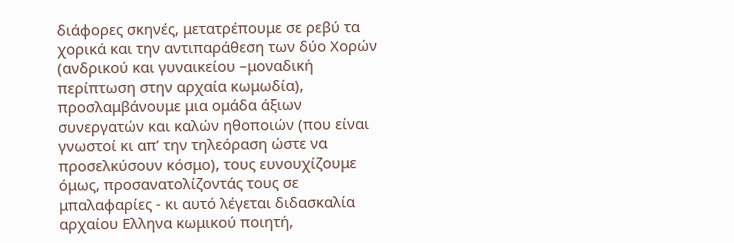διάφορες σκηνές, μετατρέπουμε σε ρεβύ τα χορικά και την αντιπαράθεση των δύο Χορών (ανδρικού και γυναικείου –μοναδική περίπτωση στην αρχαία κωμωδία), προσλαμβάνουμε μια ομάδα άξιων συνεργατών και καλών ηθοποιών (που είναι γνωστοί κι απ’ την τηλεόραση ώστε να προσελκύσουν κόσμο), τους ευνουχίζουμε όμως, προσανατολίζοντάς τους σε μπαλαφαρίες - κι αυτό λέγεται διδασκαλία αρχαίου Ελληνα κωμικού ποιητή,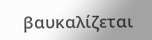βαυκαλίζεται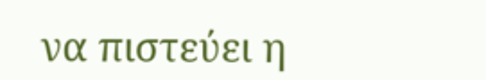να πιστεύει η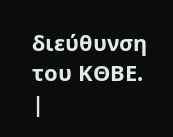διεύθυνση του ΚΘΒΕ.
|